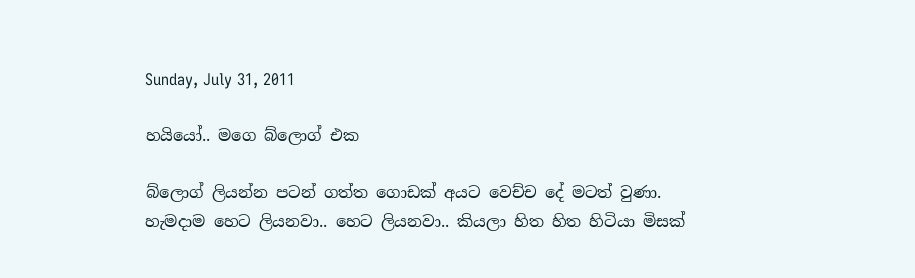Sunday, July 31, 2011

හයියෝ.. මගෙ බ්ලොග් එක

බ්ලොග් ලියන්න පටන් ගත්ත ගොඩක් අයට වෙච්ච දේ මටත් වුණා.
හැමදාම හෙට ලියනවා.. හෙට ලියනවා.. කියලා හිත හිත හිටියා මිසක්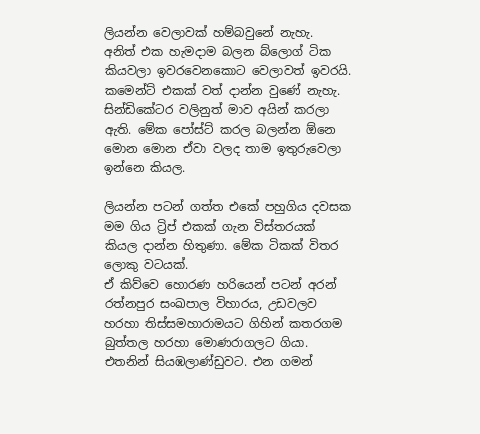ලියන්න වෙලාවක් හම්බවුනේ නැහැ.
අනිත් එක හැමදාම බලන බ්ලොග් ටික කියවලා ඉවරවෙනකොට වෙලාවත් ඉවරයි. කමෙන්ට් එකක් වත් දාන්න වුණේ නැහැ.
සින්ඩිකේටර වලිනුත් මාව අයින් කරලා ඇති. මේක පෝස්ට් කරල බලන්න ඕනෙ මොන මොන ඒවා වලද තාම ඉතුරුවෙලා ඉන්නෙ කියල.

ලියන්න පටන් ගත්ත එකේ පහුගිය දවසක මම ගිය ට්‍රිප් එකක් ගැන විස්තරයක් කියල දාන්න හිතුණා. මේක ටිකක් විතර ලොකු වටයක්.
ඒ කිව්වෙ හොරණ හරියෙන් පටන් අරන් රත්නපුර සංඛපාල විහාරය, උඩවලව හරහා තිස්සමහාරාමයට ගිහින් කතරගම බුත්තල හරහා මොණරාගලට ගියා. එතනින් සියඹලාණ්ඩුවට. එන ගමන්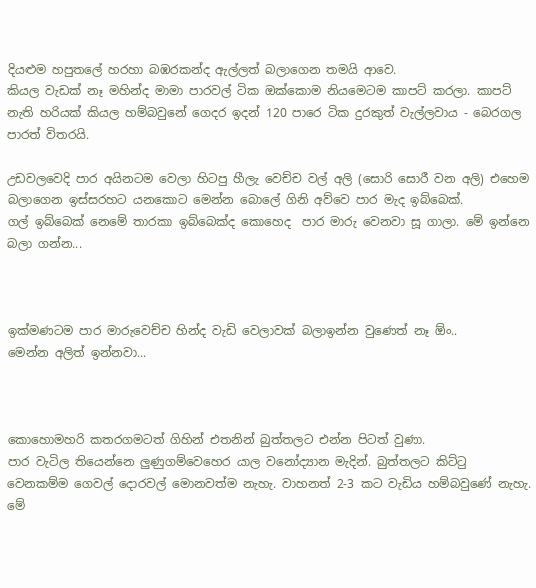දියළුම හපුතලේ හරහා බඹරකන්ද ඇල්ලත් බලාගෙන තමයි ආවෙ.
කියල වැඩක් නෑ මහින්ද මාමා පාරවල් ටික ඔක්කොම නියමෙටම කාපට් කරලා. කාපට් නැති හරියක් කියල හම්බවුනේ ගෙදර ඉදන් 120 පාරෙ ටික දුරකුත් වැල්ලවාය - බෙරගල පාරත් විතරයි.

උඩවලවෙදි පාර අයිනටම වෙලා හිටපු හීලැ වෙච්ච වල් අලි (සොරි සොරී වන අලි) එහෙම බලාගෙන ඉස්සරහට යනකොට මෙන්න බොලේ ගිනි අව්වෙ පාර මැද ඉබ්බෙක්.
ගල් ඉබ්බෙක් නෙමේ තාරකා ඉබ්බෙක්ද කොහෙද  පාර මාරු වෙනවා සූ ගාලා. මේ ඉන්නෙ බලා ගන්න...



ඉක්මණටම පාර මාරුවෙච්ච හින්ද වැඩි වෙලාවක් බලාඉන්න වුණෙත් නෑ ඕං..
මෙන්න අලිත් ඉන්නවා...



කොහොමහරි කතරගමටත් ගිහින් එතනින් බුත්තලට එන්න පිටත් වුණා.
පාර වැටිල තියෙන්නෙ ලුණුගම්වෙහෙර යාල වනෝද්‍යාන මැදින්. බුත්තලට කිට්ටු වෙනකම්ම ගෙවල් දොරවල් මොනවත්ම නැහැ. වාහනත් 2-3 කට වැඩිය හම්බවුණේ නැහැ.
මේ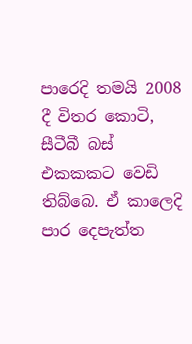පාරෙදි තමයි 2008 දී විතර කොටි, සීටීබී බස් එකකකට වෙඩි තිබ්බෙ. ඒ කාලෙදි පාර දෙපැත්ත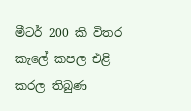මීටර් 200 කි විතර කැලේ කපල එළි කරල තිබුණ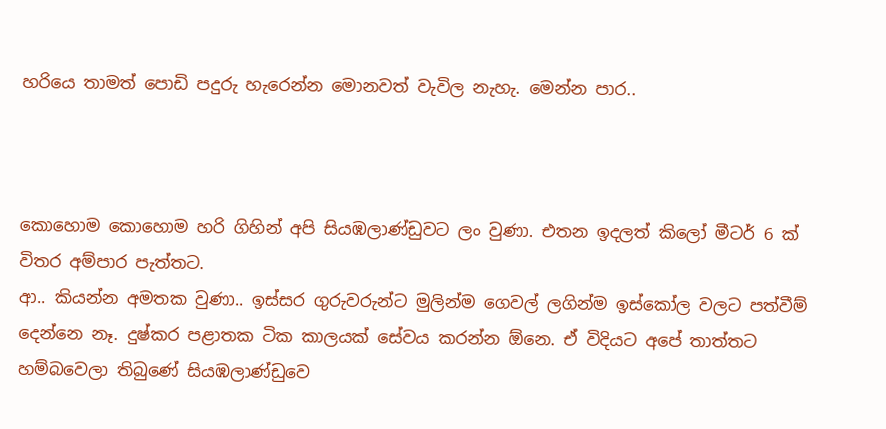හරියෙ තාමත් පොඩි පදුරු හැරෙන්න මොනවත් වැවිල නැහැ. මෙන්න පාර..



කොහොම කොහොම හරි ගිහින් අපි සියඹලාණ්ඩුවට ලං වුණා. එතන ඉදලත් කිලෝ මීටර් 6 ක් විතර අම්පාර පැත්තට.
ආ.. කියන්න අමතක වුණා.. ඉස්සර ගුරුවරුන්ට මුලින්ම ගෙවල් ලගින්ම ඉස්කෝල වලට පත්වීම් දෙන්නෙ නෑ. දුෂ්කර පළාතක ටික කාලයක් සේවය කරන්න ඕනෙ. ඒ විදියට අපේ තාත්තට හම්බවෙලා තිබුණේ සියඹලාණ්ඩුවෙ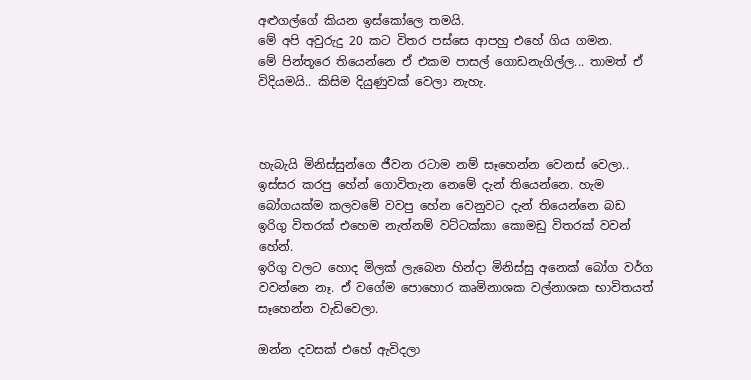අළුගල්ගේ කියන ඉස්කෝලෙ තමයි.
මේ අපි අවුරුදු 20 කට විතර පස්සෙ ආපහු එහේ ගිය ගමන.
මේ පින්තූරෙ තියෙන්නෙ ඒ එකම පාසල් ගොඩනැගිල්ල... තාමත් ඒ විදියමයි.. කිසිම දියුණුවක් වෙලා නැහැ.



හැබැයි මිනිස්සුන්ගෙ ජීවන රටාම නම් සෑහෙන්න වෙනස් වෙලා.. ඉස්සර කරපු හේන් ගොවිතැන නෙමේ දැන් තියෙන්නෙ. හැම බෝගයක්ම කලවමේ වවපු හේන වෙනුවට දැන් තියෙන්නෙ බඩ ඉරිගු විතරක් එහෙම නැත්නම් වට්ටක්කා කොමඩු විතරක් වවන් හේන්.
ඉරිගු වලට හොද මිලක් ලැබෙන හින්දා මිනිස්සු අනෙක් බෝග වර්ග වවන්නෙ නෑ. ඒ වගේම පොහොර කෘමිනාශක වල්නාශක භාවිතයත් සෑහෙන්න වැඩිවෙලා.

ඔන්න දවසක් එහේ ඇවිදලා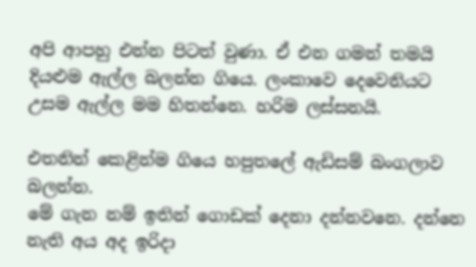අපි ආපහු එන්න පිටත් වුණා. ඒ එන ගමන් තමයි දියළුම ඇල්ල බලන්න ගියෙ. ලංකාවෙ දෙවෙනියට උසම ඇල්ල මම හිතන්නෙ. හරිම ලස්සනයි.

එතනින් කෙළින්ම ගියෙ හපුතලේ ඇඩිසම් බංගලාව බලන්න.
මේ ගැන නම් ඉතින් ගොඩක් දෙනා දන්නවනෙ. දන්නෙ නැති අය අද ඉරිදා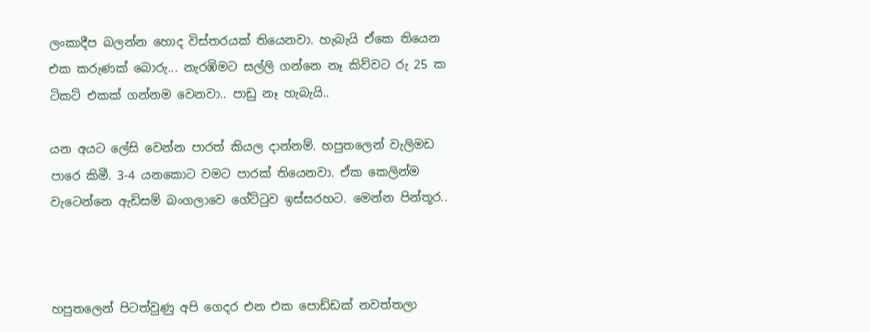ලංකාදීප බලන්න හොද විස්තරයක් තියෙනවා. හැබැයි ඒකෙ තියෙන එක කරුණක් බොරු... නැරඹිමට සල්ලි ගන්නෙ නෑ කිව්වට රු 25 ක ටිකට් එකක් ගන්නම වෙනවා.. පාඩු නෑ හැබැයි..

යන අයට ලේසි වෙන්න පාරත් කියල දාන්නම්. හපුතලෙන් වැලිමඩ පාරෙ කිමී. 3-4 යනකොට වමට පාරක් තියෙනවා. ඒක කෙලින්ම වැටෙන්නෙ ඇඩිසම් බංගලාවෙ ගේට්ටුව ඉස්සරහට. මෙන්න පින්තූර..



හපුතලෙන් පිටත්වුණු අපි ගෙදර එන එක පොඩ්ඩක් නවත්තලා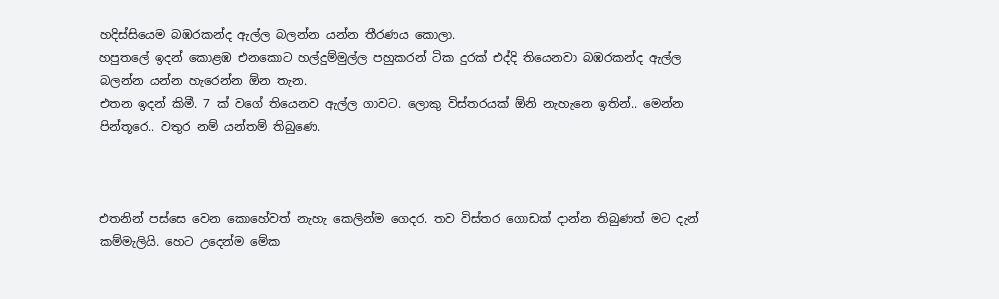හදිස්සියෙම බඹරකන්ද ඇල්ල බලන්න යන්න තීරණය කොලා.
හපුතලේ ඉදන් කොළඹ එනකොට හල්දුම්මුල්ල පහුකරන් ටික දුරක් එද්දි තියෙනවා බඹරකන්ද ඇල්ල බලන්න යන්න හැරෙන්න ඕන තැන.
එතන ඉදන් කිමී. 7 ක් වගේ තියෙනව ඇල්ල ගාවට. ලොකු විස්තරයක් ඕනි නැහැනෙ ඉතින්.. මෙන්න පින්තූරෙ.. වතුර නම් යන්තම් තිබුණෙ.



එතනින් පස්සෙ වෙන කොහේවත් නැහැ කෙලින්ම ගෙදර. තව විස්තර ගොඩක් දාන්න තිබුණත් මට දැන් කම්මැලියි. හෙට උදෙන්ම මේක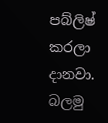පබ්ලිෂ් කරලා දානවා. බලමු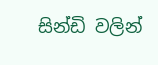සින්ඩි වලින්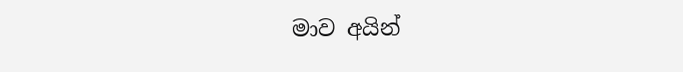මාව අයින්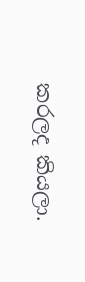කරලද කියලා.